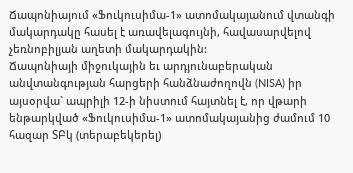Ճապոնիայում «Ֆուկուսիմա-1» ատոմակայանում վտանգի մակարդակը հասել է առավելագույնի, հավասարվելով չեռնոբիլյան աղետի մակարդակին:
Ճապոնիայի միջուկային եւ արդյունաբերական անվտանգության հարցերի հանձնաժողովն (NISA) իր այսօրվա` ապրիլի 12-ի նիստում հայտնել է, որ վթարի ենթարկված «Ֆուկուսիմա-1» ատոմակայանից ժամում 10 հազար ՏԲկ (տերաբեկերել)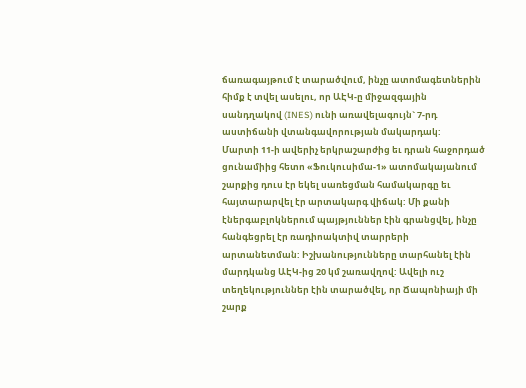ճառագայթում է տարածվում, ինչը ատոմագետներին հիմք է տվել ասելու, որ ԱԷԿ-ը միջազգային սանդղակով (INES) ունի առավելագույն` 7-րդ աստիճանի վտանգավորության մակարդակ:
Մարտի 11-ի ավերիչ երկրաշարժից եւ դրան հաջորդած ցունամիից հետո «Ֆուկուսիմա-1» ատոմակայանում շարքից դուս էր եկել սառեցման համակարգը եւ հայտարարվել էր արտակարգ վիճակ: Մի քանի էներգաբլոկներում պայթյուններ էին գրանցվել, ինչը հանգեցրել էր ռադիոակտիվ տարրերի արտանետման: Իշխանությունները տարհանել էին մարդկանց ԱԷԿ-ից 20 կմ շառավղով: Ավելի ուշ տեղեկություններ էին տարածվել, որ Ճապոնիայի մի շարք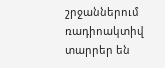շրջաններում ռադիոակտիվ տարրեր են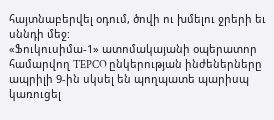հայտնաբերվել օդում, ծովի ու խմելու ջրերի եւ սննդի մեջ:
«Ֆուկուսիմա-1» ատոմակայանի օպերատոր համարվող TEPCO ընկերության ինժեներները ապրիլի 9-ին սկսել են պողպատե պարիսպ կառուցել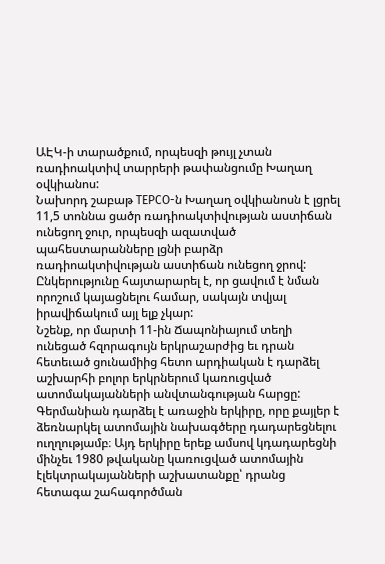ԱԷԿ-ի տարածքում, որպեսզի թույլ չտան ռադիոակտիվ տարրերի թափանցումը Խաղաղ օվկիանոս:
Նախորդ շաբաթ TEPCO-ն Խաղաղ օվկիանոսն է լցրել 11,5 տոննա ցածր ռադիոակտիվության աստիճան ունեցող ջուր, որպեսզի ազատված պահեստարանները լցնի բարձր ռադիոակտիվության աստիճան ունեցող ջրով: Ընկերությունը հայտարարել է, որ ցավում է նման որոշում կայացնելու համար, սակայն տվյալ իրավիճակում այլ ելք չկար:
Նշենք, որ մարտի 11-ին Ճապոնիայում տեղի ունեցած հզորագույն երկրաշարժից եւ դրան հետեւած ցունամիից հետո արդիական է դարձել աշխարհի բոլոր երկրներում կառուցված ատոմակայանների անվտանգության հարցը:
Գերմանիան դարձել է առաջին երկիրը, որը քայլեր է ձեռնարկել ատոմային նախագծերը դադարեցնելու ուղղությամբ։ Այդ երկիրը երեք ամսով կդադարեցնի մինչեւ 1980 թվականը կառուցված ատոմային էլեկտրակայանների աշխատանքը՝ դրանց հետագա շահագործման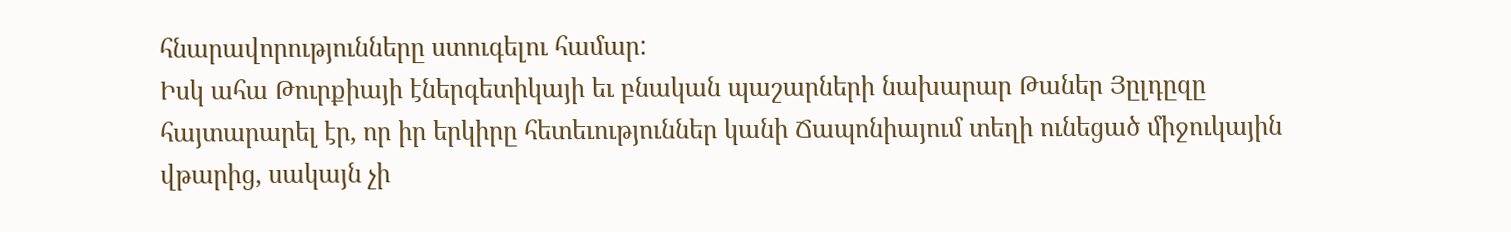հնարավորությունները ստուգելու համար:
Իսկ ահա Թուրքիայի էներգետիկայի եւ բնական պաշարների նախարար Թաներ Յըլդըզը հայտարարել էր, որ իր երկիրը հետեւություններ կանի Ճապոնիայում տեղի ունեցած միջուկային վթարից, սակայն չի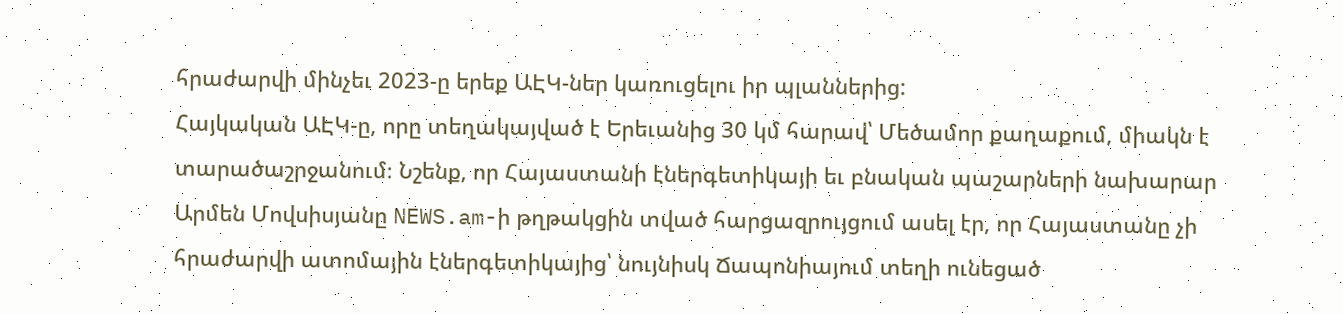հրաժարվի մինչեւ 2023-ը երեք ԱԷԿ-ներ կառուցելու իր պլաններից:
Հայկական ԱԷԿ-ը, որը տեղակայված է Երեւանից 30 կմ հարավ՝ Մեծամոր քաղաքում, միակն է տարածաշրջանում։ Նշենք, որ Հայաստանի էներգետիկայի եւ բնական պաշարների նախարար Արմեն Մովսիսյանը NEWS.am-ի թղթակցին տված հարցազրույցում ասել էր, որ Հայաստանը չի հրաժարվի ատոմային էներգետիկայից՝ նույնիսկ Ճապոնիայում տեղի ունեցած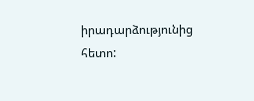իրադարձությունից հետո: